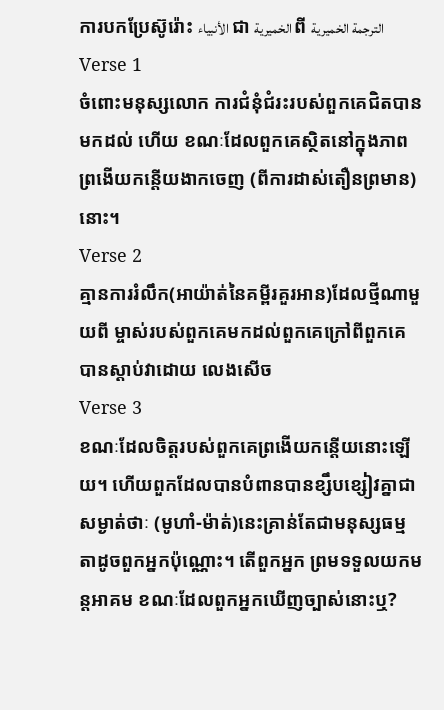ការបកប្រែស៊ូរ៉ោះ الأنبياء ជា الخميرية ពី الترجمة الخميرية
Verse 1
ចំពោះមនុស្សលោក ការជំនុំជំរះរបស់ពួកគេជិតបានមកដល់ ហើយ ខណៈដែលពួកគេស្ថិតនៅក្នុងភាពព្រងើយកន្ដើយងាកចេញ (ពីការដាស់តឿនព្រមាន)នោះ។
Verse 2
គ្មានការរំលឹក(អាយ៉ាត់នៃគម្ពីរគួរអាន)ដែលថ្មីណាមួយពី ម្ចាស់របស់ពួកគេមកដល់ពួកគេក្រៅពីពួកគេបានស្ដាប់វាដោយ លេងសើច
Verse 3
ខណៈដែលចិត្ដរបស់ពួកគេព្រងើយកន្ដើយនោះឡើយ។ ហើយពួកដែលបានបំពានបានខ្សឹបខ្សៀវគ្នាជាសម្ងាត់ថាៈ (មូហាំ-ម៉ាត់)នេះគ្រាន់តែជាមនុស្សធម្មតាដូចពួកអ្នកប៉ុណ្ណោះ។ តើពួកអ្នក ព្រមទទួលយកមន្ដអាគម ខណៈដែលពួកអ្នកឃើញច្បាស់នោះឬ?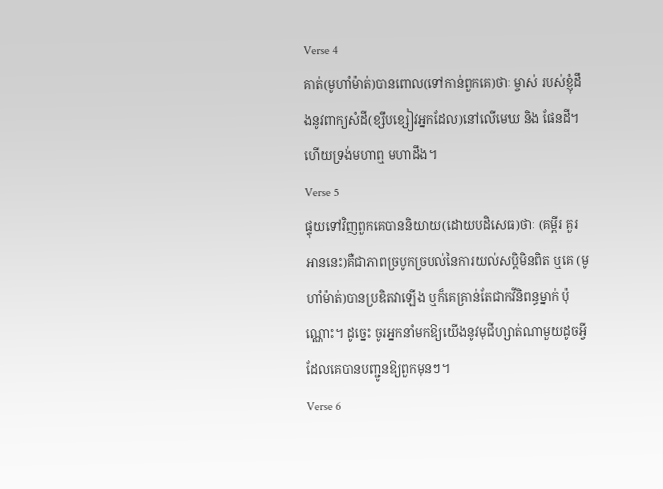Verse 4
គាត់(មូហាំម៉ាត់)បានពោល(ទៅកាន់ពួកគេ)ថាៈ ម្ចាស់ របស់ខ្ញុំដឹងនូវពាក្យសំដី(ខ្សឹបខ្សៀវអ្នកដែល)នៅលើមេឃ និង ផែនដី។ ហើយទ្រង់មហាឮ មហាដឹង។
Verse 5
ផ្ទុយទៅវិញពួកគេបាននិយាយ(ដោយបដិសេធ)ថាៈ (គម្ពីរ គួរអាននេះ)គឺជាភាពច្របូកច្របល់នៃការយល់សប្ដិមិនពិត ឬគេ (មូហាំម៉ាត់)បានប្រឌិតវាឡើង ឬក៏គេគ្រាន់តែជាកវីនិពន្ធម្នាក់ ប៉ុណ្ណោះ។ ដូចេ្នះ ចូរអ្នកនាំមកឱ្យយើងនូវមុជីហ្សាត់ណាមួយដូចអ្វី ដែលគេបានបញ្ជូនឱ្យពួកមុនៗ។
Verse 6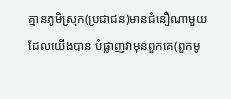គ្មានភូមិស្រុក(ប្រជាជន)មានជំនឿណាមួយដែលយើងបាន បំផ្លាញវាមុនពួកគេ(ពួកមូ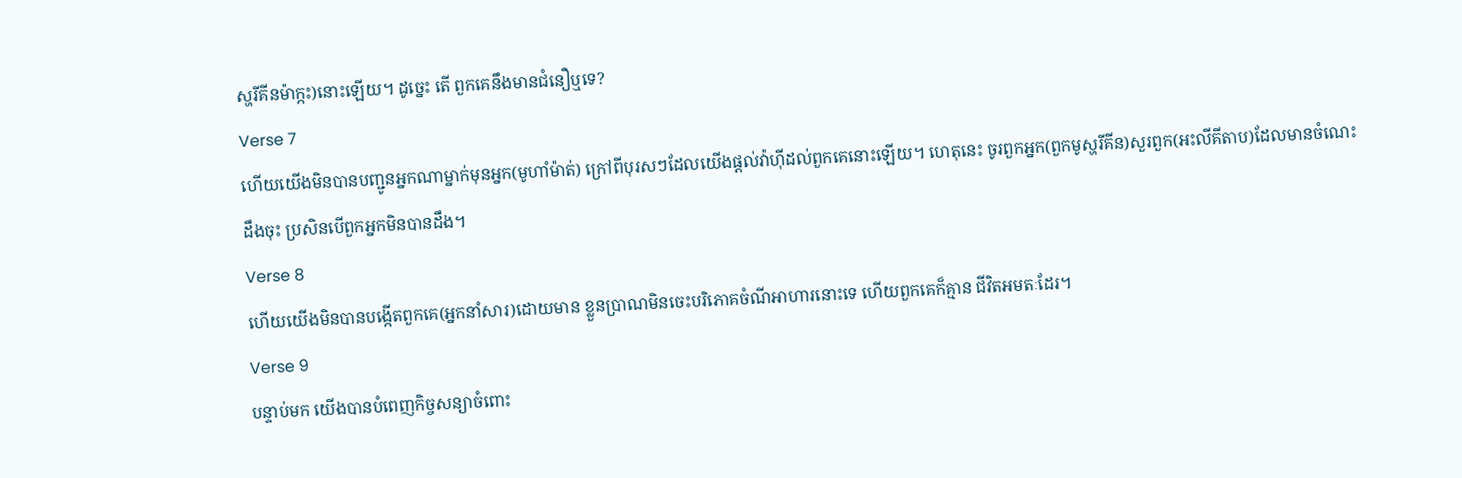ស្ហរីគីនម៉ាក្កះ)នោះឡើយ។ ដូចេ្នះ តើ ពួកគេនឹងមានជំនឿឬទេ?
Verse 7
ហើយយើងមិនបានបញ្ជូនអ្នកណាម្នាក់មុនអ្នក(មូហាំម៉ាត់) ក្រៅពីបុរសៗដែលយើងផ្ដល់វ៉ាហ៊ីដល់ពួកគេនោះឡើយ។ ហេតុនេះ ចូរពួកអ្នក(ពួកមូស្ហរីគីន)សួរពួក(អះលីគីតាប)ដែលមានចំណេះ ដឹងចុះ ប្រសិនបើពួកអ្នកមិនបានដឹង។
Verse 8
ហើយយើងមិនបានបង្កើតពួកគេ(អ្នកនាំសារ)ដោយមាន ខ្លួនប្រាណមិនចេះបរិភោគចំណីអាហារនោះទេ ហើយពួកគេក៏គ្មាន ជីវិតអមតៈដែរ។
Verse 9
បន្ទាប់មក យើងបានបំពេញកិច្ចសន្យាចំពោះ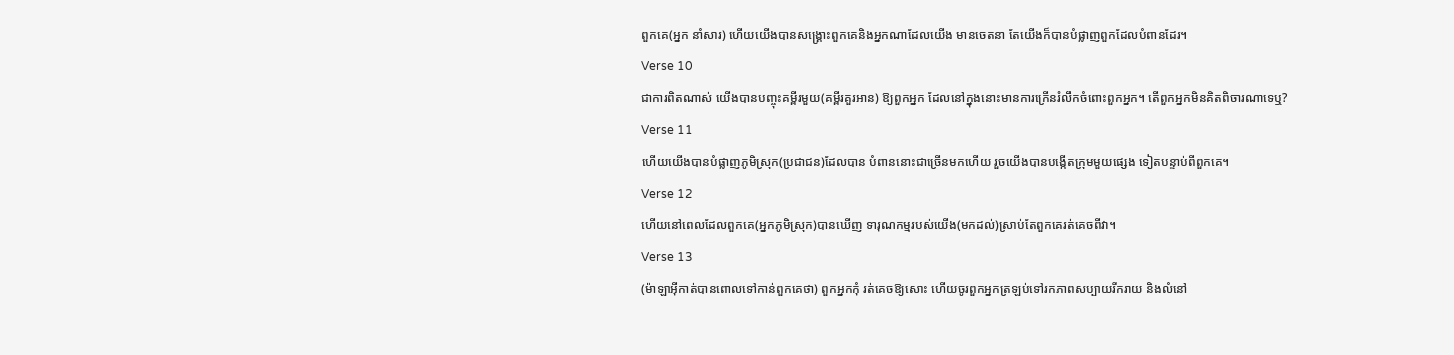ពួកគេ(អ្នក នាំសារ) ហើយយើងបានសង្គ្រោះពួកគេនិងអ្នកណាដែលយើង មានចេតនា តែយើងក៏បានបំផ្លាញពួកដែលបំពានដែរ។
Verse 10
ជាការពិតណាស់ យើងបានបញ្ចុះគម្ពីរមួយ(គម្ពីរគួរអាន) ឱ្យពួកអ្នក ដែលនៅក្នុងនោះមានការក្រើនរំលឹកចំពោះពួកអ្នក។ តើពួកអ្នកមិនគិតពិចារណាទេឬ?
Verse 11
ហើយយើងបានបំផ្លាញភូមិស្រុក(ប្រជាជន)ដែលបាន បំពាននោះជាច្រើនមកហើយ រួចយើងបានបង្កើតក្រុមមួយផេ្សង ទៀតបន្ទាប់ពីពួកគេ។
Verse 12
ហើយនៅពេលដែលពួកគេ(អ្នកភូមិស្រុក)បានឃើញ ទារុណកម្មរបស់យើង(មកដល់)ស្រាប់តែពួកគេរត់គេចពីវា។
Verse 13
(ម៉ាឡាអ៊ីកាត់បានពោលទៅកាន់ពួកគេថា) ពួកអ្នកកុំ រត់គេចឱ្យសោះ ហើយចូរពួកអ្នកត្រឡប់ទៅរកភាពសប្បាយរីករាយ និងលំនៅ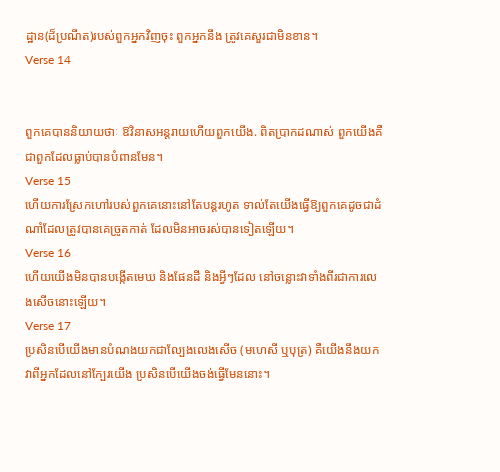ដ្ឋាន(ដ៏ប្រណីត)របស់ពួកអ្នកវិញចុះ ពួកអ្នកនឹង ត្រូវគេសួរជាមិនខាន។
Verse 14


ពួកគេបាននិយាយថាៈ ឱវិនាសអន្ដរាយហើយពួកយើង. ពិតប្រាកដណាស់ ពួកយើងគឺជាពួកដែលធ្លាប់បានបំពានមែន។
Verse 15
ហើយការស្រែកហៅរបស់ពួកគេនោះនៅតែបន្ដរហូត ទាល់តែយើងធ្វើឱ្យពួកគេដូចជាដំណាំដែលត្រូវបានគេច្រូតកាត់ ដែលមិនអាចរស់បានទៀតឡើយ។
Verse 16
ហើយយើងមិនបានបង្កើតមេឃ និងផែនដី និងអ្វីៗដែល នៅចន្លោះវាទាំងពីរជាការលេងសើចនោះឡើយ។
Verse 17
ប្រសិនបើយើងមានបំណងយកជាល្បែងលេងសើច (មហេសី ឬបុត្រ) គឺយើងនឹងយកវាពីអ្នកដែលនៅក្បែរយើង ប្រសិនបើយើងចង់ធ្វើមែននោះ។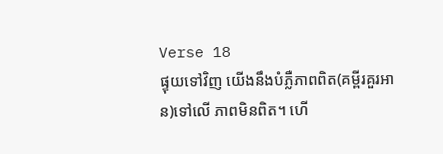Verse 18
ផ្ទុយទៅវិញ យើងនឹងបំភ្លឺភាពពិត(គម្ពីរគួរអាន)ទៅលើ ភាពមិនពិត។ ហើ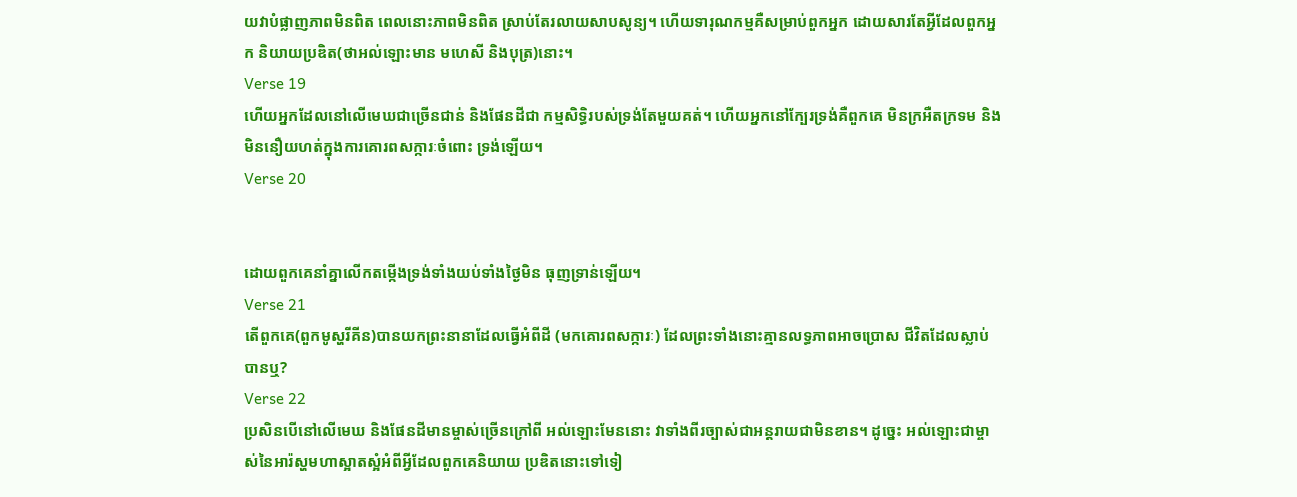យវាបំផ្លាញភាពមិនពិត ពេលនោះភាពមិនពិត ស្រាប់តែរលាយសាបសូន្យ។ ហើយទារុណកម្មគឺសម្រាប់ពួកអ្នក ដោយសារតែអ្វីដែលពួកអ្នក និយាយប្រឌិត(ថាអល់ឡោះមាន មហេសី និងបុត្រ)នោះ។
Verse 19
ហើយអ្នកដែលនៅលើមេឃជាច្រើនជាន់ និងផែនដីជា កម្មសិទ្ធិរបស់ទ្រង់តែមួយគត់។ ហើយអ្នកនៅក្បែរទ្រង់គឺពួកគេ មិនក្រអឺតក្រទម និងមិននឿយហត់ក្នុងការគោរពសក្ការៈចំពោះ ទ្រង់ឡើយ។
Verse 20


ដោយពួកគេនាំគ្នាលើកតម្កើងទ្រង់ទាំងយប់ទាំងថ្ងៃមិន ធុញទ្រាន់ឡើយ។
Verse 21
តើពួកគេ(ពួកមូស្ហរីគីន)បានយកព្រះនានាដែលធ្វើអំពីដី (មកគោរពសក្ការៈ) ដែលព្រះទាំងនោះគ្មានលទ្ធភាពអាចប្រោស ជីវិតដែលស្លាប់បានឬ?
Verse 22
ប្រសិនបើនៅលើមេឃ និងផែនដីមានម្ចាស់ច្រើនក្រៅពី អល់ឡោះមែននោះ វាទាំងពីរច្បាស់ជាអន្ដរាយជាមិនខាន។ ដូចេ្នះ អល់ឡោះជាម្ចាស់នៃអារ៉ស្ហមហាស្អាតស្អំអំពីអ្វីដែលពួកគេនិយាយ ប្រឌិតនោះទៅទៀ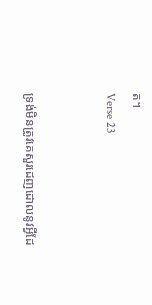ត។
Verse 23


ទ្រង់មិនត្រូវគេសួរដេញដោលនូវអ្វីដែ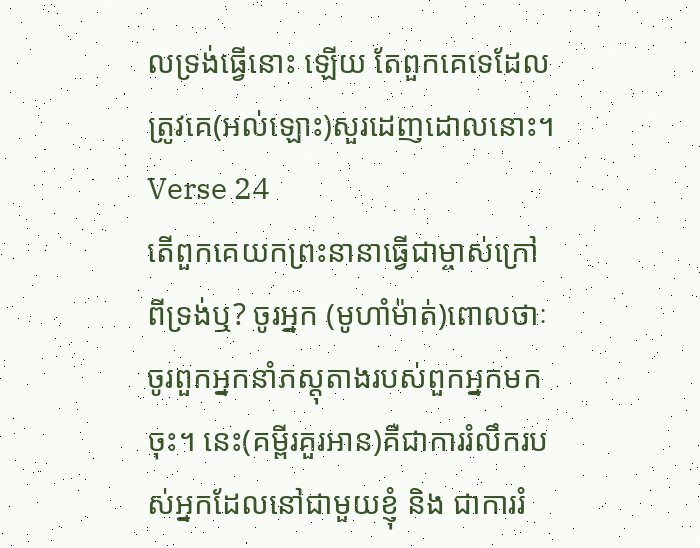លទ្រង់ធ្វើនោះ ឡើយ តែពួកគេទេដែលត្រូវគេ(អល់ឡោះ)សួរដេញដោលនោះ។
Verse 24
តើពួកគេយកព្រះនានាធ្វើជាម្ចាស់ក្រៅពីទ្រង់ឬ? ចូរអ្នក (មូហាំម៉ាត់)ពោលថាៈ ចូរពួកអ្នកនាំភស្ដុតាងរបស់ពួកអ្នកមកចុះ។ នេះ(គម្ពីរគួរអាន)គឺជាការរំលឹករបស់អ្នកដែលនៅជាមួយខ្ញុំ និង ជាការរំ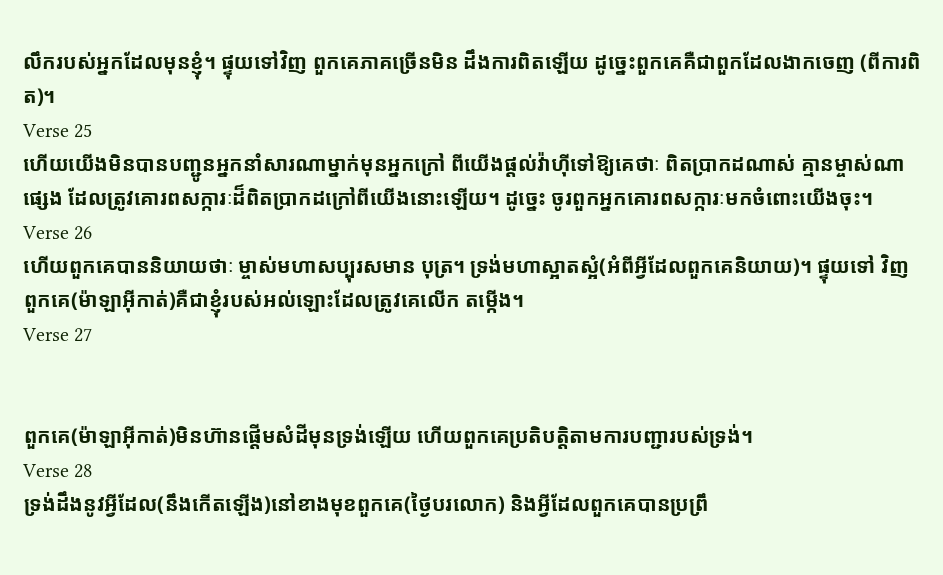លឹករបស់អ្នកដែលមុនខ្ញុំ។ ផ្ទុយទៅវិញ ពួកគេភាគច្រើនមិន ដឹងការពិតឡើយ ដូចេ្នះពួកគេគឺជាពួកដែលងាកចេញ (ពីការពិត)។
Verse 25
ហើយយើងមិនបានបញ្ជូនអ្នកនាំសារណាម្នាក់មុនអ្នកក្រៅ ពីយើងផ្ដល់វ៉ាហ៊ីទៅឱ្យគេថាៈ ពិតប្រាកដណាស់ គ្មានម្ចាស់ណាផេ្សង ដែលត្រូវគោរពសក្ការៈដ៏ពិតប្រាកដក្រៅពីយើងនោះឡើយ។ ដូចេ្នះ ចូរពួកអ្នកគោរពសក្ការៈមកចំពោះយើងចុះ។
Verse 26
ហើយពួកគេបាននិយាយថាៈ ម្ចាស់មហាសប្បុរសមាន បុត្រ។ ទ្រង់មហាស្អាតស្អំ(អំពីអ្វីដែលពួកគេនិយាយ)។ ផ្ទុយទៅ វិញ ពួកគេ(ម៉ាឡាអ៊ីកាត់)គឺជាខ្ញុំរបស់អល់ឡោះដែលត្រូវគេលើក តម្កើង។
Verse 27


ពួកគេ(ម៉ាឡាអ៊ីកាត់)មិនហ៊ានផ្ដើមសំដីមុនទ្រង់ឡើយ ហើយពួកគេប្រតិបតិ្ដតាមការបញ្ជារបស់ទ្រង់។
Verse 28
ទ្រង់ដឹងនូវអ្វីដែល(នឹងកើតឡើង)នៅខាងមុខពួកគេ(ថ្ងៃបរលោក) និងអ្វីដែលពួកគេបានប្រព្រឹ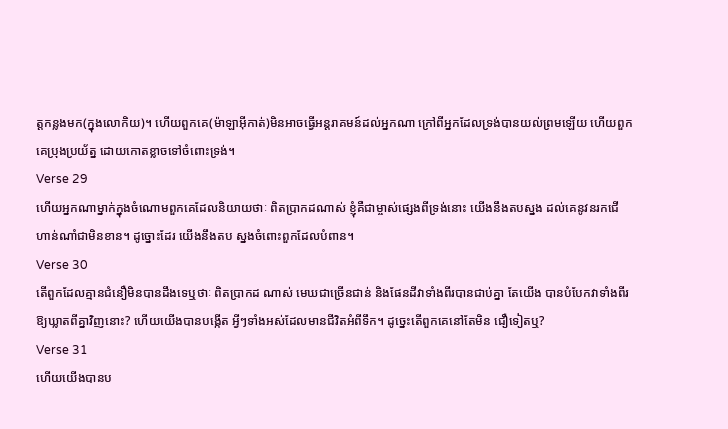ត្ដកន្លងមក(ក្នុងលោកិយ)។ ហើយពួកគេ(ម៉ាឡាអ៊ីកាត់)មិនអាចធ្វើអន្ដរាគមន៍ដល់អ្នកណា ក្រៅពីអ្នកដែលទ្រង់បានយល់ព្រមឡើយ ហើយពួកគេប្រុងប្រយ័ត្ន ដោយកោតខ្លាចទៅចំពោះទ្រង់។
Verse 29
ហើយអ្នកណាម្នាក់ក្នុងចំណោមពួកគេដែលនិយាយថាៈ ពិតប្រាកដណាស់ ខ្ញុំគឺជាម្ចាស់ផេ្សងពីទ្រង់នោះ យើងនឹងតបស្នង ដល់គេនូវនរកជើហាន់ណាំជាមិនខាន។ ដូច្នោះដែរ យើងនឹងតប ស្នងចំពោះពួកដែលបំពាន។
Verse 30
តើពួកដែលគ្មានជំនឿមិនបានដឹងទេឬថាៈ ពិតប្រាកដ ណាស់ មេឃជាច្រើនជាន់ និងផែនដីវាទាំងពីរបានជាប់គ្នា តែយើង បានបំបែកវាទាំងពីរឱ្យឃ្លាតពីគ្នាវិញនោះ? ហើយយើងបានបង្កើត អ្វីៗទាំងអស់ដែលមានជីវិតអំពីទឹក។ ដូចេ្នះតើពួកគេនៅតែមិន ជឿទៀតឬ?
Verse 31
ហើយយើងបានប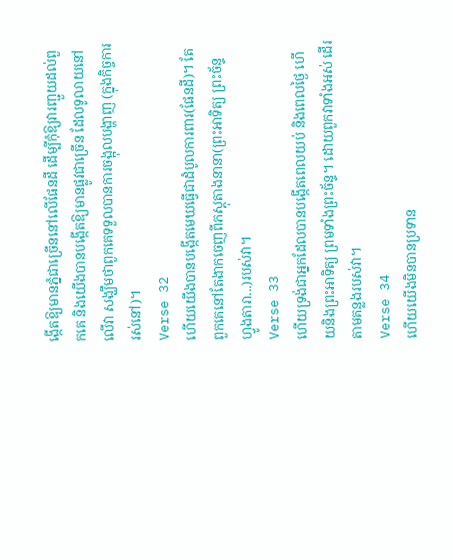ង្កើតឱ្យមានភ្នំជាច្រើននៅលើផែនដី ដើម្បីកុំឱ្យវារញ្ជួយដល់ពួកគេ និងយើងបានបង្កើតឱ្យមានផ្លូវជាច្រើន ដែលទូលាយនៅលើវា សង្ឃឹមថាពួកគេទទួលបានការចង្អុលបង្ហាញ (ក្នុងកិច្ចការរស់នៅ)។
Verse 32
ហើយយើងបានបង្កើតមេឃធ្វើជាដំបូលការពារ(ផែនដី)។ តែពួកគេនៅតែងាកចេញពីភស្ដុតាងនានា(ព្រះអាទិត្យ ព្រះច័ន្ទ ហ្វូងតារា...)របស់វា។
Verse 33
ហើយទ្រង់ជាអ្នកដែលបានបង្កើតពេលយប់ និងពេលថ្ងៃ ហើយនិងព្រះអាទិត្យ ព្រមទាំងព្រះច័ន្ទ។ ដោយពួកវាទាំងអស់ ដើរតាមគន្លងរបស់វា។
Verse 34
ហើយយើងមិនបានប្រទាន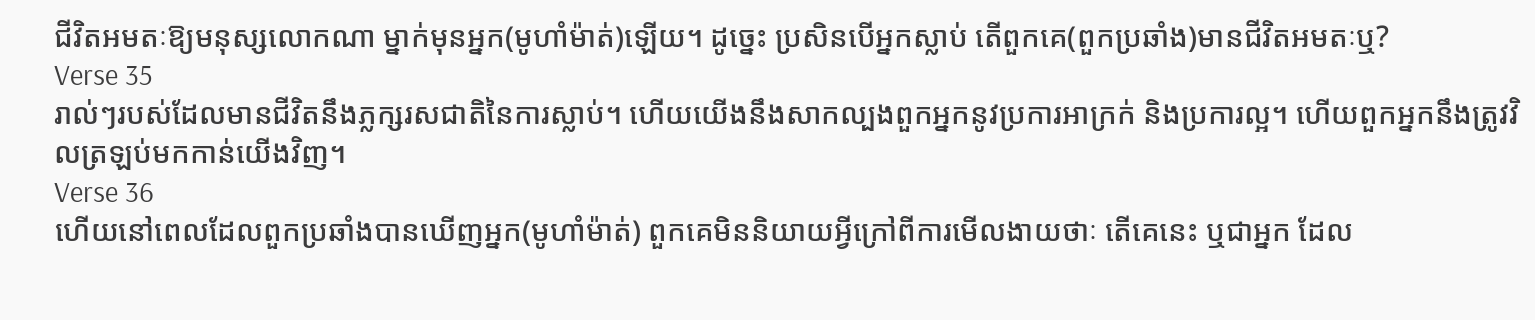ជីវិតអមតៈឱ្យមនុស្សលោកណា ម្នាក់មុនអ្នក(មូហាំម៉ាត់)ឡើយ។ ដូចេ្នះ ប្រសិនបើអ្នកស្លាប់ តើពួកគេ(ពួកប្រឆាំង)មានជីវិតអមតៈឬ?
Verse 35
រាល់ៗរបស់ដែលមានជីវិតនឹងភ្លក្សរសជាតិនៃការស្លាប់។ ហើយយើងនឹងសាកល្បងពួកអ្នកនូវប្រការអាក្រក់ និងប្រការល្អ។ ហើយពួកអ្នកនឹងត្រូវវិលត្រឡប់មកកាន់យើងវិញ។
Verse 36
ហើយនៅពេលដែលពួកប្រឆាំងបានឃើញអ្នក(មូហាំម៉ាត់) ពួកគេមិននិយាយអ្វីក្រៅពីការមើលងាយថាៈ តើគេនេះ ឬជាអ្នក ដែល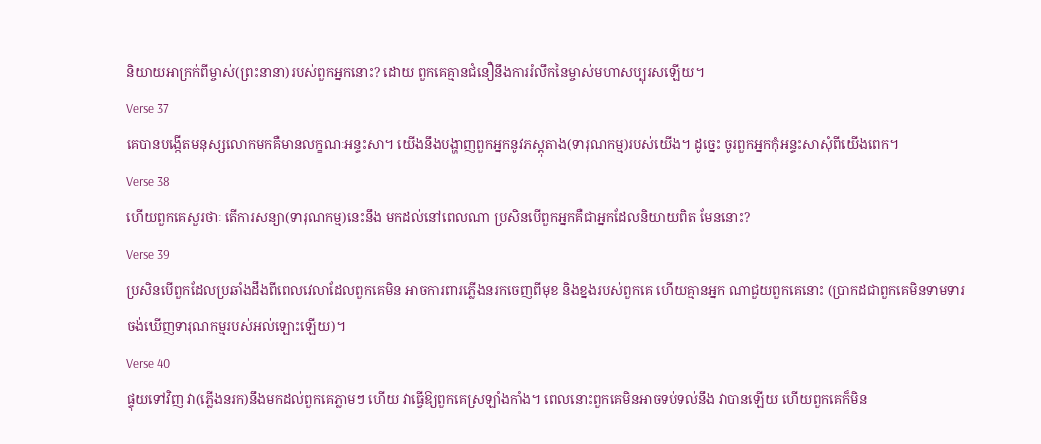និយាយអាក្រក់ពីម្ចាស់(ព្រះនានា)របស់ពួកអ្នកនោះ? ដោយ ពួកគេគ្មានជំនឿនឹងការរំលឹកនៃម្ចាស់មហាសប្បុរសឡើយ។
Verse 37
គេបានបង្កើតមនុស្សលោកមកគឺមានលក្ខណៈអន្ទះសា។ យើងនឹងបង្ហាញពួកអ្នកនូវភស្ដុតាង(ទារុណកម្ម)របស់យើង។ ដូចេ្នះ ចូរពួកអ្នកកុំអន្ទះសាសុំពីយើងពេក។
Verse 38
ហើយពួកគេសួរថាៈ តើការសន្យា(ទារុណកម្ម)នេះនឹង មកដល់នៅពេលណា ប្រសិនបើពួកអ្នកគឺជាអ្នកដែលនិយាយពិត មែននោះ?
Verse 39
ប្រសិនបើពួកដែលប្រឆាំងដឹងពីពេលវេលាដែលពួកគេមិន អាចការពារភ្លើងនរកចេញពីមុខ និងខ្នងរបស់ពួកគេ ហើយគ្មានអ្នក ណាជួយពួកគេនោះ (ប្រាកដជាពួកគេមិនទាមទារចង់ឃើញទារុណកម្មរបស់អល់ឡោះឡើយ)។
Verse 40
ផ្ទុយទៅវិញ វា(ភ្លើងនរក)នឹងមកដល់ពួកគេភ្លាមៗ ហើយ វាធ្វើឱ្យពួកគេស្រឡាំងកាំង។ ពេលនោះពួកគេមិនអាចទប់ទល់នឹង វាបានឡើយ ហើយពួកគេក៏មិន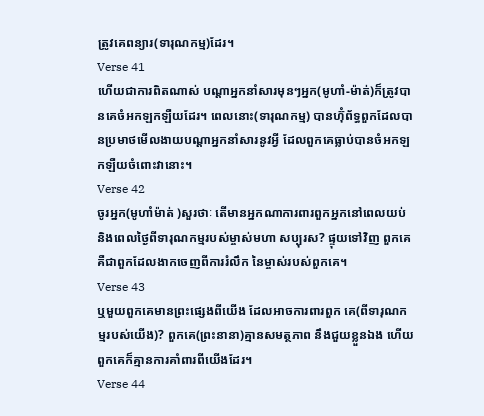ត្រូវគេពន្យារ(ទារុណកម្ម)ដែរ។
Verse 41
ហើយជាការពិតណាស់ បណ្ដាអ្នកនាំសារមុនៗអ្នក(មូហាំ-ម៉ាត់)ក៏ត្រូវបានគេចំអកឡកឡឺយដែរ។ ពេលនោះ(ទារុណកម្ម) បានហ៊ុំព័ទ្ធពួកដែលបានប្រមាថមើលងាយបណ្ដាអ្នកនាំសារនូវអ្វី ដែលពួកគេធ្លាប់បានចំអកឡកឡឺយចំពោះវានោះ។
Verse 42
ចូរអ្នក(មូហាំម៉ាត់ )សួរថាៈ តើមានអ្នកណាការពារពួកអ្នកនៅពេលយប់ និងពេលថ្ងៃពីទារុណកម្មរបស់ម្ចាស់មហា សប្បុរស? ផ្ទុយទៅវិញ ពួកគេគឺជាពួកដែលងាកចេញពីការរំលឹក នៃម្ចាស់របស់ពួកគេ។
Verse 43
ឬមួយពួកគេមានព្រះផេ្សងពីយើង ដែលអាចការពារពួក គេ(ពីទារុណកម្មរបស់យើង)? ពួកគេ(ព្រះនានា)គ្មានសមត្ថភាព នឹងជួយខ្លួនឯង ហើយពួកគេក៏គ្មានការគាំពារពីយើងដែរ។
Verse 44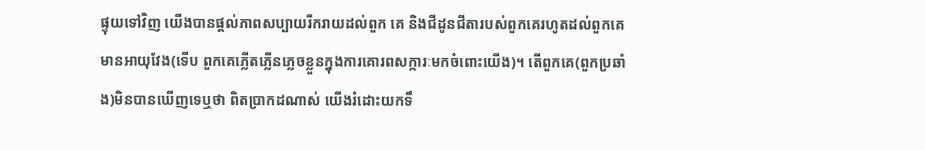ផ្ទុយទៅវិញ យើងបានផ្ដល់ភាពសប្បាយរីករាយដល់ពួក គេ និងជីដូនជីតារបស់ពួកគេរហូតដល់ពួកគេមានអាយុវែង(ទើប ពួកគេភ្លើតភ្លើនភេ្លចខ្លួនក្នុងការគោរពសក្ការៈមកចំពោះយើង)។ តើពួកគេ(ពួកប្រឆាំង)មិនបានឃើញទេឬថា ពិតប្រាកដណាស់ យើងរំដោះយកទឹ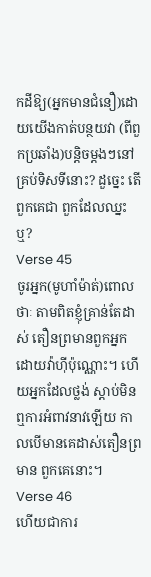កដីឱ្យ(អ្នកមានជំនឿ)ដោយយើងកាត់បន្ថយវា (ពីពួកប្រឆាំង)បន្ដិចម្ដងៗនៅគ្រប់ទិសទីនោះ? ដួចេ្នះ តើពួកគេជា ពួកដែលឈ្នះឬ?
Verse 45
ចូរអ្នក(មូហាំម៉ាត់)ពោលថាៈ តាមពិតខ្ញុំគ្រាន់តែដាស់ តឿនព្រមានពួកអ្នកដោយវ៉ាហ៊ីប៉ុណ្ណោះ។ ហើយអ្នកដែលថ្លង់ ស្ដាប់មិនឮការអំពាវនាវឡើយ កាលបើមានគេដាស់តឿនព្រមាន ពួកគេនោះ។
Verse 46
ហើយជាការ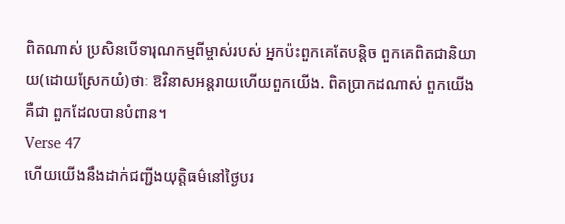ពិតណាស់ ប្រសិនបើទារុណកម្មពីម្ចាស់របស់ អ្នកប៉ះពួកគេតែបន្ដិច ពួកគេពិតជានិយាយ(ដោយស្រែកយំ)ថាៈ ឱវិនាសអន្ដរាយហើយពួកយើង. ពិតប្រាកដណាស់ ពួកយើងគឺជា ពួកដែលបានបំពាន។
Verse 47
ហើយយើងនឹងដាក់ជញ្ជីងយុត្ដិធម៌នៅថ្ងៃបរ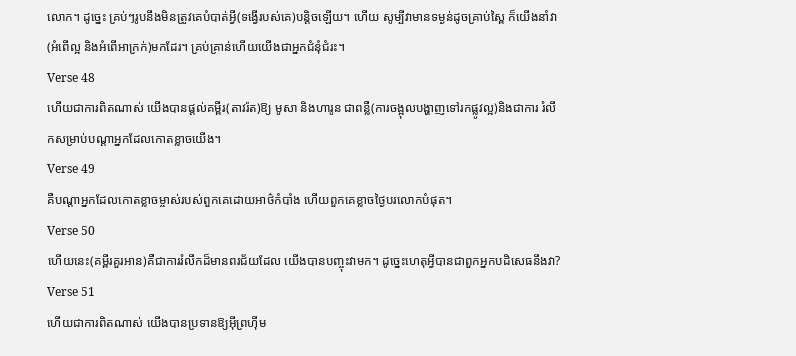លោក។ ដូចេ្នះ គ្រប់ៗរូបនឹងមិនត្រូវគេបំបាត់អ្វី(ទង្វើរបស់គេ)បន្ដិចឡើយ។ ហើយ សូម្បីវាមានទម្ងន់ដូចគ្រាប់ស្ពៃ ក៏យើងនាំវា(អំពើល្អ និងអំពើអាក្រក់)មកដែរ។ គ្រប់គ្រាន់ហើយយើងជាអ្នកជំនុំជំរះ។
Verse 48
ហើយជាការពិតណាស់ យើងបានផ្ដល់គម្ពីរ(តាវរ៉ត)ឱ្យ មូសា និងហារូន ជាពន្លឺ(ការចង្អុលបង្ហាញទៅរកផ្លូវល្អ)និងជាការ រំលឹកសម្រាប់បណ្ដាអ្នកដែលកោតខ្លាចយើង។
Verse 49
គឺបណ្ដាអ្នកដែលកោតខ្លាចម្ចាស់របស់ពួកគេដោយអាថ៌កំបាំង ហើយពួកគេខ្លាចថ្ងៃបរលោកបំផុត។
Verse 50
ហើយនេះ(គម្ពីរគួរអាន)គឺជាការរំលឹកដ៏មានពរជ័យដែល យើងបានបញ្ចុះវាមក។ ដូចេ្នះហេតុអ្វីបានជាពួកអ្នកបដិសេធនឹងវា?
Verse 51
ហើយជាការពិតណាស់ យើងបានប្រទានឱ្យអ៊ីព្រហ៊ីម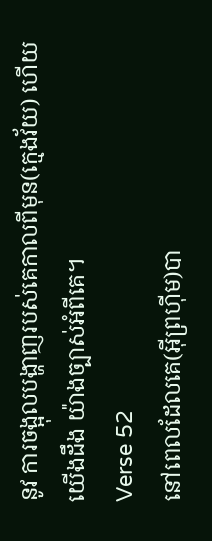នូវ ការចង្អុលបង្ហាញរបស់គេកាលពីមុន(កេ្មងវ័យ) ហើយយើងដឹង យ៉ាងច្បាស់អំពីគេ។
Verse 52
នៅពេលដែលគេ(អ៊ីព្រហ៊ីម)បា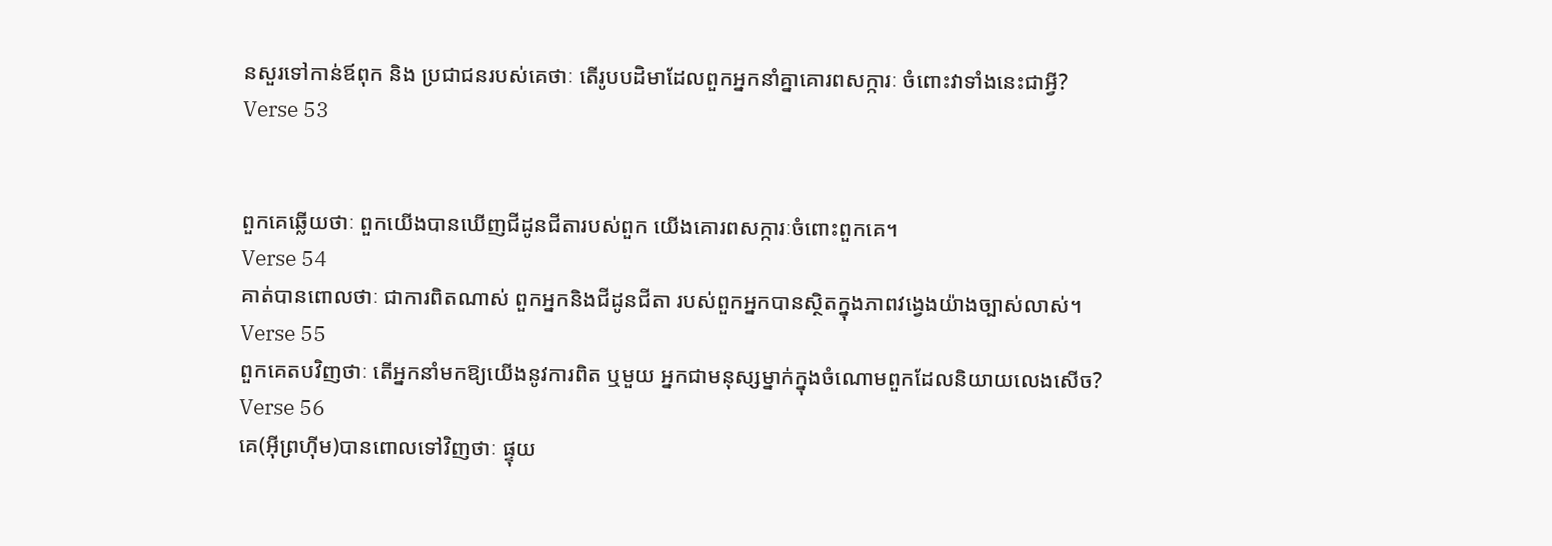នសួរទៅកាន់ឪពុក និង ប្រជាជនរបស់គេថាៈ តើរូបបដិមាដែលពួកអ្នកនាំគ្នាគោរពសក្ការៈ ចំពោះវាទាំងនេះជាអ្វី?
Verse 53


ពួកគេឆ្លើយថាៈ ពួកយើងបានឃើញជីដូនជីតារបស់ពួក យើងគោរពសក្ការៈចំពោះពួកគេ។
Verse 54
គាត់បានពោលថាៈ ជាការពិតណាស់ ពួកអ្នកនិងជីដូនជីតា របស់ពួកអ្នកបានស្ថិតក្នុងភាពវងេ្វងយ៉ាងច្បាស់លាស់។
Verse 55
ពួកគេតបវិញថាៈ តើអ្នកនាំមកឱ្យយើងនូវការពិត ឬមួយ អ្នកជាមនុស្សម្នាក់ក្នុងចំណោមពួកដែលនិយាយលេងសើច?
Verse 56
គេ(អ៊ីព្រហ៊ីម)បានពោលទៅវិញថាៈ ផ្ទុយ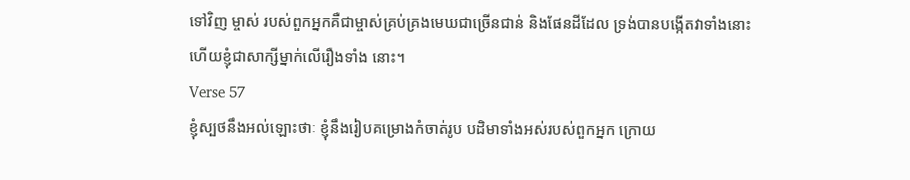ទៅវិញ ម្ចាស់ របស់ពួកអ្នកគឺជាម្ចាស់គ្រប់គ្រងមេឃជាច្រើនជាន់ និងផែនដីដែល ទ្រង់បានបង្កើតវាទាំងនោះ ហើយខ្ញុំជាសាក្សីម្នាក់លើរឿងទាំង នោះ។
Verse 57
ខ្ញុំស្បថនឹងអល់ឡោះថាៈ ខ្ញុំនឹងរៀបគម្រោងកំចាត់រូប បដិមាទាំងអស់របស់ពួកអ្នក ក្រោយ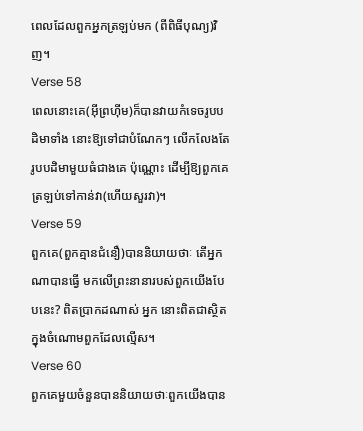ពេលដែលពួកអ្នកត្រឡប់មក (ពីពិធីបុណ្យ)វិញ។
Verse 58
ពេលនោះគេ(អ៊ីព្រហ៊ីម)ក៏បានវាយកំទេចរូបបដិមាទាំង នោះឱ្យទៅជាបំណែកៗ លើកលែងតែរូបបដិមាមួយធំជាងគេ ប៉ុណ្ណោះ ដើម្បីឱ្យពួកគេត្រឡប់ទៅកាន់វា(ហើយសួរវា)។
Verse 59
ពួកគេ(ពួកគ្មានជំនឿ)បាននិយាយថាៈ តើអ្នកណាបានធ្វើ មកលើព្រះនានារបស់ពួកយើងបែបនេះ? ពិតប្រាកដណាស់ អ្នក នោះពិតជាស្ថិតក្នុងចំណោមពួកដែលល្មើស។
Verse 60
ពួកគេមួយចំនួនបាននិយាយថាៈពួកយើងបាន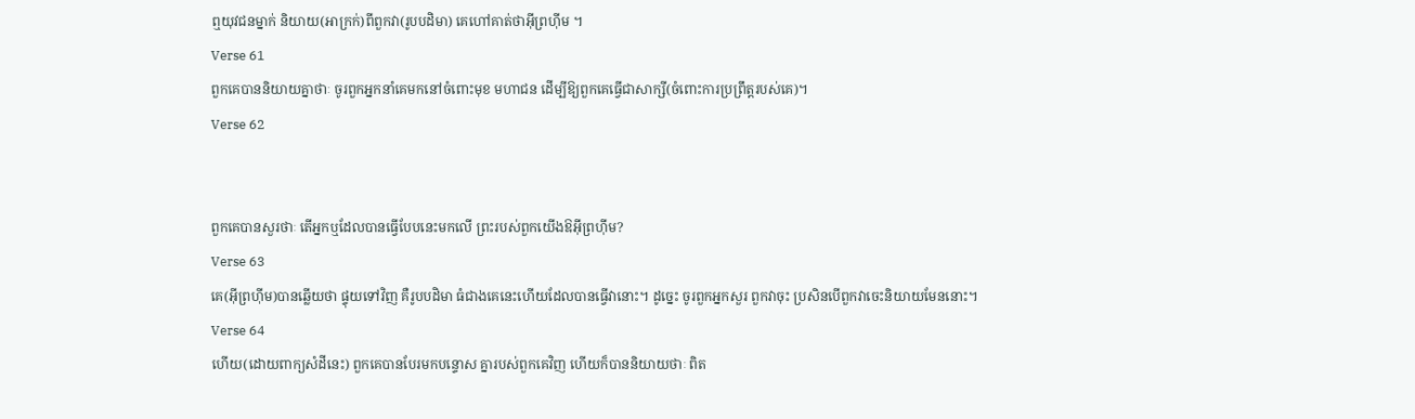ឮយុវជនម្នាក់ និយាយ(អាក្រក់)ពីពួកវា(រូបបដិមា) គេហៅគាត់ថាអ៊ីព្រហ៊ីម ។
Verse 61
ពួកគេបាននិយាយគ្នាថាៈ ចូរពួកអ្នកនាំគេមកនៅចំពោះមុខ មហាជន ដើម្បីឱ្យពួកគេធ្វើជាសាក្សី(ចំពោះការប្រព្រឹត្ដរបស់គេ)។
Verse 62


ពួកគេបានសួរថាៈ តើអ្នកឬដែលបានធ្វើបែបនេះមកលើ ព្រះរបស់ពួកយើងឱអ៊ីព្រហ៊ីម?
Verse 63
គេ(អ៊ីព្រហ៊ីម)បានឆ្លើយថា ផ្ទុយទៅវិញ គឺរូបបដិមា ធំជាងគេនេះហើយដែលបានធ្វើវានោះ។ ដូចេ្នះ ចូរពួកអ្នកសួរ ពួកវាចុះ ប្រសិនបើពួកវាចេះនិយាយមែននោះ។
Verse 64
ហើយ(ដោយពាក្យសំដីនេះ) ពួកគេបានបែរមកបន្ទោស គ្នារបស់ពួកគេវិញ ហើយក៏បាននិយាយថាៈ ពិត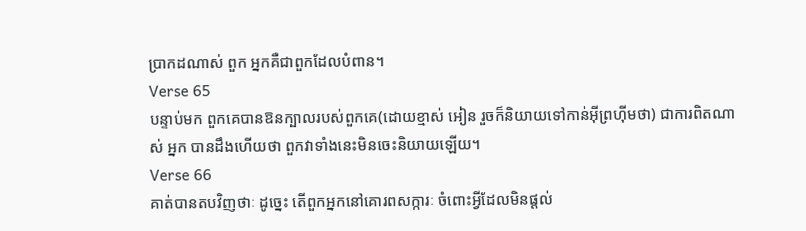ប្រាកដណាស់ ពួក អ្នកគឺជាពួកដែលបំពាន។
Verse 65
បន្ទាប់មក ពួកគេបានឱនក្បាលរបស់ពួកគេ(ដោយខ្មាស់ អៀន រួចក៏និយាយទៅកាន់អ៊ីព្រហ៊ីមថា) ជាការពិតណាស់ អ្នក បានដឹងហើយថា ពួកវាទាំងនេះមិនចេះនិយាយឡើយ។
Verse 66
គាត់បានតបវិញថាៈ ដូចេ្នះ តើពួកអ្នកនៅគោរពសក្ការៈ ចំពោះអ្វីដែលមិនផ្ដល់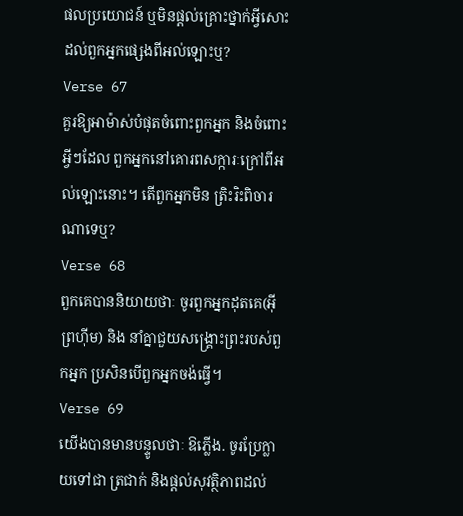ផលប្រយោជន៍ ឬមិនផ្ដល់គ្រោះថ្នាក់អ្វីសោះ ដល់ពួកអ្នកផេ្សងពីអល់ឡោះឬ?
Verse 67
គួរឱ្យអាម៉ាស់បំផុតចំពោះពួកអ្នក និងចំពោះអ្វីៗដែល ពួកអ្នកនៅគោរពសក្ការៈក្រៅពីអល់ឡោះនោះ។ តើពួកអ្នកមិន ត្រិះរិះពិចារណាទេឬ?
Verse 68
ពួកគេបាននិយាយថាៈ ចូរពួកអ្នកដុតគេ(អ៊ីព្រហ៊ីម) និង នាំគ្នាជួយសង្គ្រោះព្រះរបស់ពួកអ្នក ប្រសិនបើពួកអ្នកចង់ធ្វើ។
Verse 69
យើងបានមានបន្ទូលថាៈ ឱភ្លើង. ចូរប្រែក្លាយទៅជា ត្រជាក់ និងផ្ដល់សុវត្ថិភាពដល់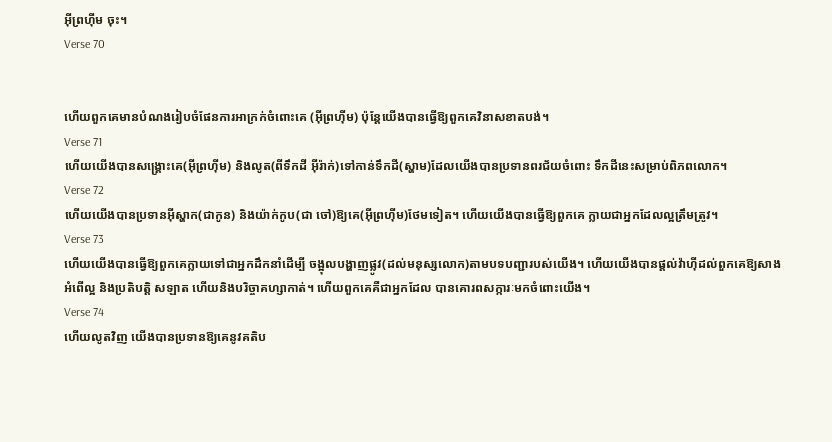អ៊ីព្រហ៊ីម ចុះ។
Verse 70


ហើយពួកគេមានបំណងរៀបចំផែនការអាក្រក់ចំពោះគេ (អ៊ីព្រហ៊ីម) ប៉ុន្ដែយើងបានធ្វើឱ្យពួកគេវិនាសខាតបង់។
Verse 71
ហើយយើងបានសង្គ្រោះគេ(អ៊ីព្រហ៊ីម) និងលូត(ពីទឹកដី អ៊ីរ៉ាក់)ទៅកាន់ទឹកដី(ស្ហាម)ដែលយើងបានប្រទានពរជ័យចំពោះ ទឹកដីនេះសម្រាប់ពិភពលោក។
Verse 72
ហើយយើងបានប្រទានអ៊ីស្ហាក(ជាកូន) និងយ៉ាក់កូប(ជា ចៅ)ឱ្យគេ(អ៊ីព្រហ៊ីម)ថែមទៀត។ ហើយយើងបានធ្វើឱ្យពួកគេ ក្លាយជាអ្នកដែលល្អត្រឹមត្រូវ។
Verse 73
ហើយយើងបានធ្វើឱ្យពួកគេក្លាយទៅជាអ្នកដឹកនាំដើម្បី ចង្អុលបង្ហាញផ្លូវ(ដល់មនុស្សលោក)តាមបទបញ្ជារបស់យើង។ ហើយយើងបានផ្ដល់វ៉ាហ៊ីដល់ពួកគេឱ្យសាងអំពើល្អ និងប្រតិបត្ដិ សឡាត ហើយនិងបរិច្ចាគហ្សាកាត់។ ហើយពួកគេគឺជាអ្នកដែល បានគោរពសក្ការៈមកចំពោះយើង។
Verse 74
ហើយលូតវិញ យើងបានប្រទានឱ្យគេនូវគតិប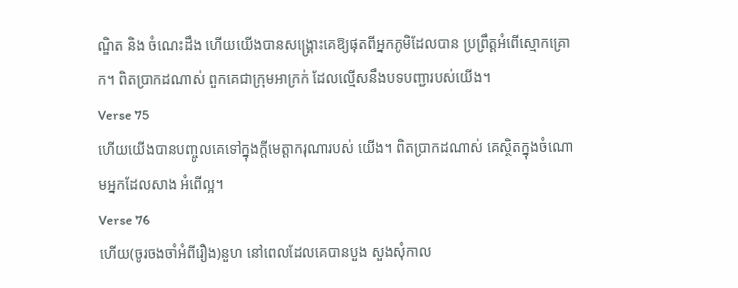ណ្ឌិត និង ចំណេះដឹង ហើយយើងបានសង្គ្រោះគេឱ្យផុតពីអ្នកភូមិដែលបាន ប្រព្រឹត្ដអំពើស្មោកគ្រោក។ ពិតប្រាកដណាស់ ពួកគេជាក្រុមអាក្រក់ ដែលល្មើសនឹងបទបញ្ជារបស់យើង។
Verse 75
ហើយយើងបានបញ្ចូលគេទៅក្នុងក្ដីមេត្ដាករុណារបស់ យើង។ ពិតប្រាកដណាស់ គេស្ថិតក្នុងចំណោមអ្នកដែលសាង អំពើល្អ។
Verse 76
ហើយ(ចូរចងចាំអំពីរឿង)នួហ នៅពេលដែលគេបានបួង សួងសុំកាល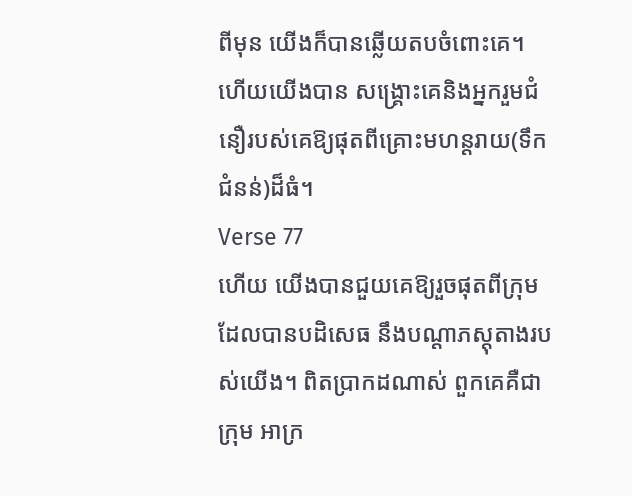ពីមុន យើងក៏បានឆើ្លយតបចំពោះគេ។ ហើយយើងបាន សង្គ្រោះគេនិងអ្នករួមជំនឿរបស់គេឱ្យផុតពីគ្រោះមហន្ដរាយ(ទឹក ជំនន់)ដ៏ធំ។
Verse 77
ហើយ យើងបានជួយគេឱ្យរួចផុតពីក្រុមដែលបានបដិសេធ នឹងបណ្ដាភស្ដុតាងរបស់យើង។ ពិតប្រាកដណាស់ ពួកគេគឺជាក្រុម អាក្រ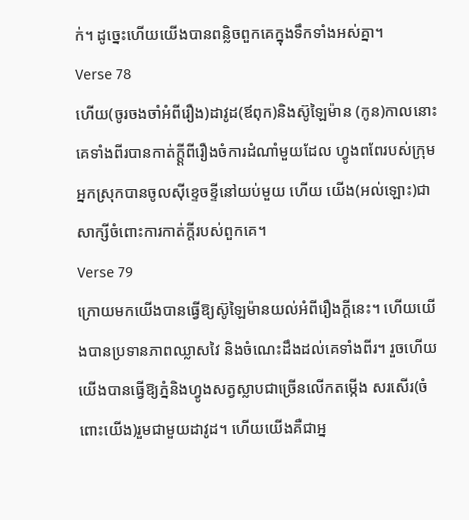ក់។ ដូចេ្នះហើយយើងបានពន្លិចពួកគេក្នុងទឹកទាំងអស់គ្នា។
Verse 78
ហើយ(ចូរចងចាំអំពីរឿង)ដាវូដ(ឪពុក)និងស៊ូឡៃម៉ាន (កូន)កាលនោះគេទាំងពីរបានកាត់ក្ដ្ដីពីរឿងចំការដំណាំមួយដែល ហ្វូងពពែរបស់ក្រុមអ្នកស្រុកបានចូលស៊ីខេ្ទចខ្ទីនៅយប់មួយ ហើយ យើង(អល់ឡោះ)ជាសាក្សីចំពោះការកាត់ក្ដីរបស់ពួកគេ។
Verse 79
ក្រោយមកយើងបានធ្វើឱ្យស៊ូឡៃម៉ានយល់អំពីរឿងក្ដីនេះ។ ហើយយើងបានប្រទានភាពឈ្លាសវៃ និងចំណេះដឹងដល់គេទាំងពីរ។ រួចហើយយើងបានធ្វើឱ្យភ្នំនិងហ្វូងសត្វស្លាបជាច្រើនលើកតម្កើង សរសើរ(ចំពោះយើង)រួមជាមួយដាវូដ។ ហើយយើងគឺជាអ្ន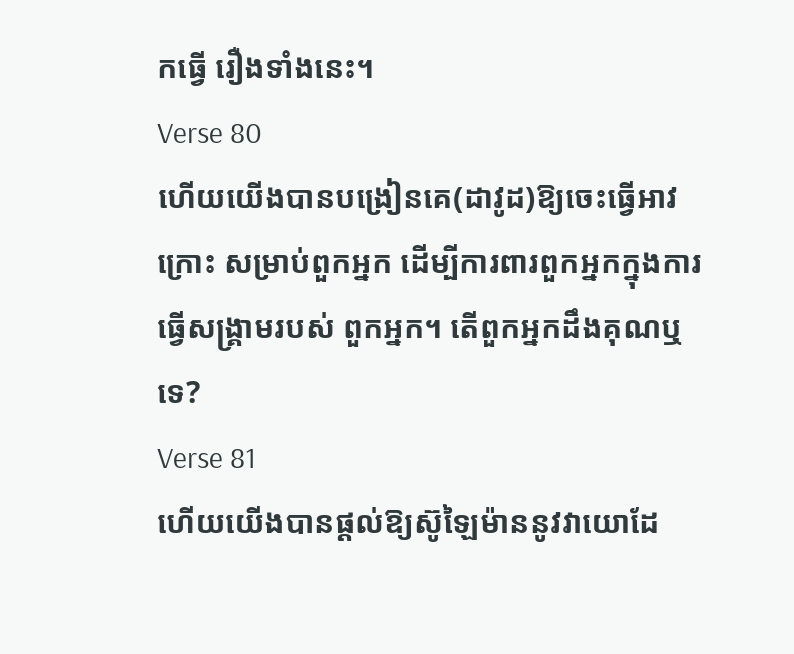កធ្វើ រឿងទាំងនេះ។
Verse 80
ហើយយើងបានបង្រៀនគេ(ដាវូដ)ឱ្យចេះធ្វើអាវក្រោះ សម្រាប់ពួកអ្នក ដើម្បីការពារពួកអ្នកក្នុងការធ្វើសង្គ្រាមរបស់ ពួកអ្នក។ តើពួកអ្នកដឹងគុណឬទេ?
Verse 81
ហើយយើងបានផ្ដល់ឱ្យស៊ូឡៃម៉ាននូវវាយោដែ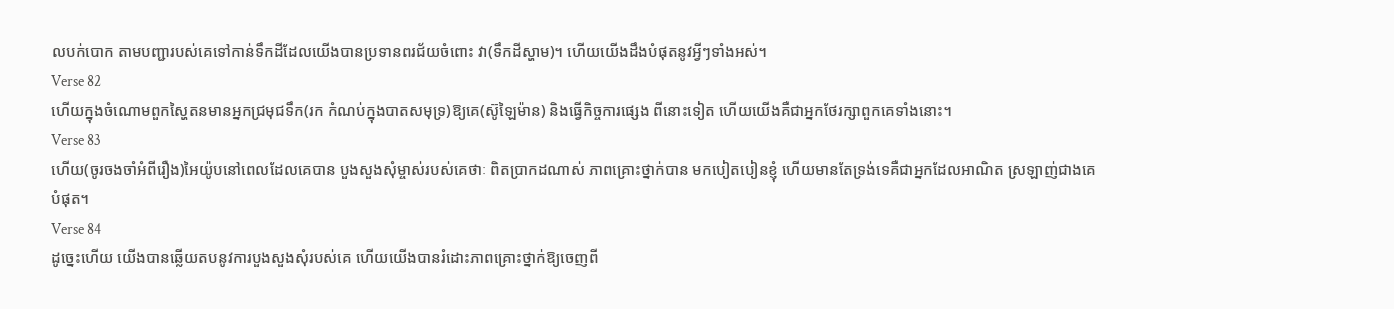លបក់បោក តាមបញ្ជារបស់គេទៅកាន់ទឹកដីដែលយើងបានប្រទានពរជ័យចំពោះ វា(ទឹកដីស្ហាម)។ ហើយយើងដឹងបំផុតនូវអ្វីៗទាំងអស់។
Verse 82
ហើយក្នុងចំណោមពួកស្ហៃតនមានអ្នកជ្រមុជទឹក(រក កំណប់ក្នុងបាតសមុទ្រ)ឱ្យគេ(ស៊ូឡៃម៉ាន) និងធ្វើកិច្ចការផេ្សង ពីនោះទៀត ហើយយើងគឺជាអ្នកថែរក្សាពួកគេទាំងនោះ។
Verse 83
ហើយ(ចូរចងចាំអំពីរឿង)អៃយ៉ូបនៅពេលដែលគេបាន បួងសួងសុំម្ចាស់របស់គេថាៈ ពិតប្រាកដណាស់ ភាពគ្រោះថ្នាក់បាន មកបៀតបៀនខ្ញុំ ហើយមានតែទ្រង់ទេគឺជាអ្នកដែលអាណិត ស្រឡាញ់ជាងគេបំផុត។
Verse 84
ដូចេ្នះហើយ យើងបានឆ្លើយតបនូវការបួងសួងសុំរបស់គេ ហើយយើងបានរំដោះភាពគ្រោះថ្នាក់ឱ្យចេញពី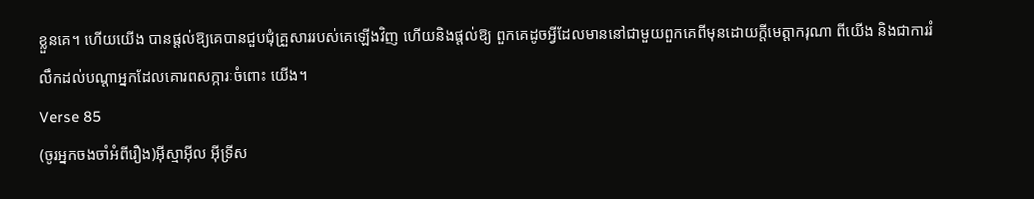ខ្លួនគេ។ ហើយយើង បានផ្ដល់ឱ្យគេបានជួបជុំគ្រួសាររបស់គេឡើងវិញ ហើយនិងផ្ដល់ឱ្យ ពួកគេដូចអ្វីដែលមាននៅជាមួយពួកគេពីមុនដោយក្ដីមេត្ដាករុណា ពីយើង និងជាការរំលឹកដល់បណ្ដាអ្នកដែលគោរពសក្ការៈចំពោះ យើង។
Verse 85
(ចូរអ្នកចងចាំអំពីរឿង)អ៊ីស្មាអ៊ីល អ៊ីទ្រីស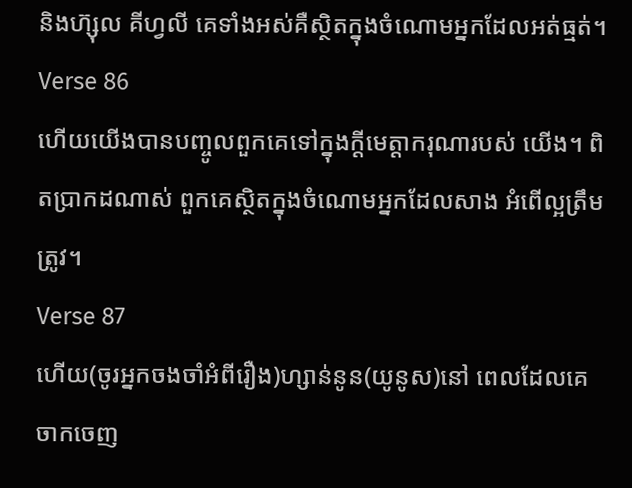និងហ៊្សុល គីហ្វលី គេទាំងអស់គឺស្ថិតក្នុងចំណោមអ្នកដែលអត់ធ្មត់។
Verse 86
ហើយយើងបានបញ្ចូលពួកគេទៅក្នុងក្ដីមេត្ដាករុណារបស់ យើង។ ពិតប្រាកដណាស់ ពួកគេស្ថិតក្នុងចំណោមអ្នកដែលសាង អំពើល្អត្រឹមត្រូវ។
Verse 87
ហើយ(ចូរអ្នកចងចាំអំពីរឿង)ហ្សាន់នូន(យូនូស)នៅ ពេលដែលគេចាកចេញ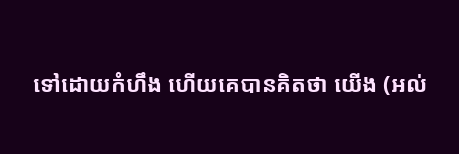ទៅដោយកំហឹង ហើយគេបានគិតថា យើង (អល់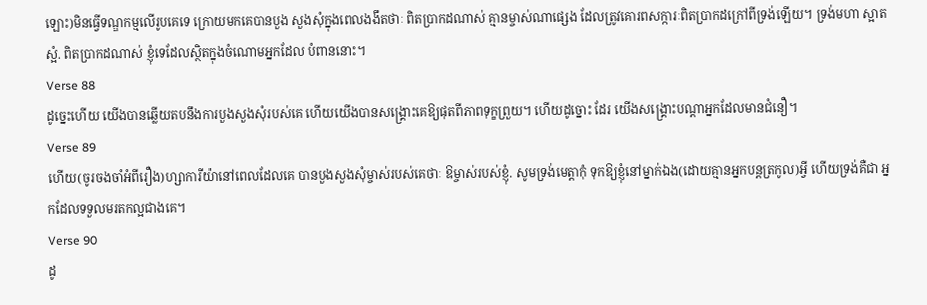ឡោះ)មិនធ្វើទណ្ឌកម្មលើរូបគេទេ ក្រោយមកគេបានបួង សួងសុំក្នុងពេលងងឹតថាៈ ពិតប្រាកដណាស់ គ្មានម្ចាស់ណាផេ្សង ដែលត្រូវគោរពសក្ការៈពិតប្រាកដក្រៅពីទ្រង់ឡើយ។ ទ្រង់មហា ស្អាតស្អំ. ពិតប្រាកដណាស់ ខ្ញុំទេដែលស្ថិតក្នុងចំណោមអ្នកដែល បំពាននោះ។
Verse 88
ដូចេ្នះហើយ យើងបានឆ្លើយតបនឹងការបួងសួងសុំរបស់គេ ហើយយើងបានសង្គ្រោះគេឱ្យផុតពីភាពទុក្ខព្រួយ។ ហើយដូច្នោះ ដែរ យើងសង្គ្រោះបណ្ដាអ្នកដែលមានជំនឿ។
Verse 89
ហើយ(ចូរចងចាំអំពីរឿង)ហ្សាការីយ៉ានៅពេលដែលគេ បានបួងសួងសុំម្ចាស់របស់គេថាៈ ឱម្ចាស់របស់ខ្ញុំ. សូមទ្រង់មេត្ដាកុំ ទុកឱ្យខ្ញុំនៅម្នាក់ឯង(ដោយគ្មានអ្នកបន្ដត្រកូល)អ្វី ហើយទ្រង់គឺជា អ្នកដែលទទួលមរតកល្អជាងគេ។
Verse 90
ដូ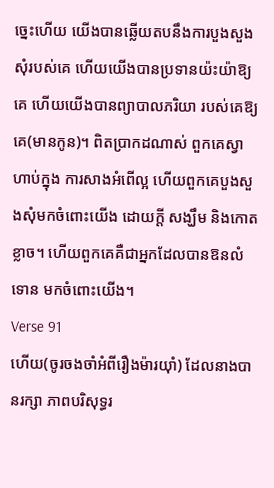ចេ្នះហើយ យើងបានឆ្លើយតបនឹងការបួងសួងសុំរបស់គេ ហើយយើងបានប្រទានយ៉ះយ៉ាឱ្យគេ ហើយយើងបានព្យាបាលភរិយា របស់គេឱ្យគេ(មានកូន)។ ពិតប្រាកដណាស់ ពួកគេស្វាហាប់ក្នុង ការសាងអំពើល្អ ហើយពួកគេបួងសួងសុំមកចំពោះយើង ដោយក្ដី សង្ឃឹម និងកោតខ្លាច។ ហើយពួកគេគឺជាអ្នកដែលបានឱនលំទោន មកចំពោះយើង។
Verse 91
ហើយ(ចូរចងចាំអំពីរឿងម៉ារយ៉ាំ) ដែលនាងបានរក្សា ភាពបរិសុទ្ធរ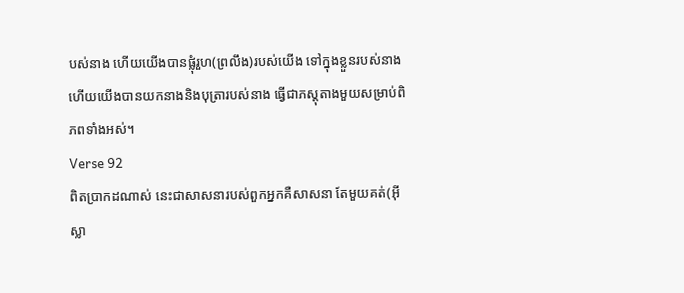បស់នាង ហើយយើងបានផ្លុំរួហ(ព្រលឹង)របស់យើង ទៅក្នុងខ្លួនរបស់នាង ហើយយើងបានយកនាងនិងបុត្រារបស់នាង ធ្វើជាភស្ដុតាងមួយសម្រាប់ពិភពទាំងអស់។
Verse 92
ពិតប្រាកដណាស់ នេះជាសាសនារបស់ពួកអ្នកគឺសាសនា តែមួយគត់(អ៊ីស្លា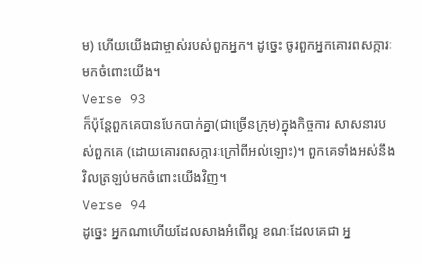ម) ហើយយើងជាម្ចាស់របស់ពួកអ្នក។ ដូចេ្នះ ចូរពួកអ្នកគោរពសក្ការៈមកចំពោះយើង។
Verse 93
ក៏ប៉ុន្ដែពួកគេបានបែកបាក់គ្នា(ជាច្រើនក្រុម)ក្នុងកិច្ចការ សាសនារបស់ពួកគេ (ដោយគោរពសក្ការៈក្រៅពីអល់ឡោះ)។ ពួកគេទាំងអស់នឹងវិលត្រឡប់មកចំពោះយើងវិញ។
Verse 94
ដូចេ្នះ អ្នកណាហើយដែលសាងអំពើល្អ ខណៈដែលគេជា អ្ន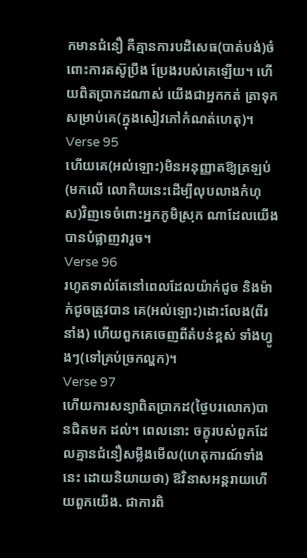កមានជំនឿ គឺគ្មានការបដិសេធ(បាត់បង់)ចំពោះការតស៊ូប្រឹង ប្រែងរបស់គេឡើយ។ ហើយពិតប្រាកដណាស់ យើងជាអ្នកកត់ ត្រាទុកសម្រាប់គេ(ក្នុងសៀវភៅកំណត់ហេតុ)។
Verse 95
ហើយគេ(អល់ឡោះ)មិនអនុញ្ញាតឱ្យត្រឡប់(មកលើ លោកិយនេះដើម្បីលុបលាងកំហុស)វិញទេចំពោះអ្នកភូមិស្រុក ណាដែលយើងបានបំផ្លាញវារួច។
Verse 96
រហូតទាល់តែនៅពេលដែលយ៉ាក់ជូច និងម៉ាក់ជូចត្រូវបាន គេ(អល់ឡោះ)ដោះលែង(ពីរនាំង) ហើយពួកគេចេញពីតំបន់ខ្ពស់ ទាំងហ្វូងៗ(ទៅគ្រប់ច្រកល្ហក)។
Verse 97
ហើយការសន្យាពិតប្រាកដ(ថ្ងៃបរលោក)បានជិតមក ដល់។ ពេលនោះ ចក្ខុរបស់ពួកដែលគ្មានជំនឿសម្លឹងមើល(ហេតុការណ៍ទាំងនេះ ដោយនិយាយថា) ឱវិនាសអន្ដរាយហើយពួកយើង. ជាការពិ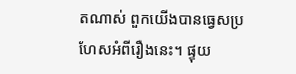តណាស់ ពួកយើងបានធេ្វសប្រហែសអំពីរឿងនេះ។ ផ្ទុយ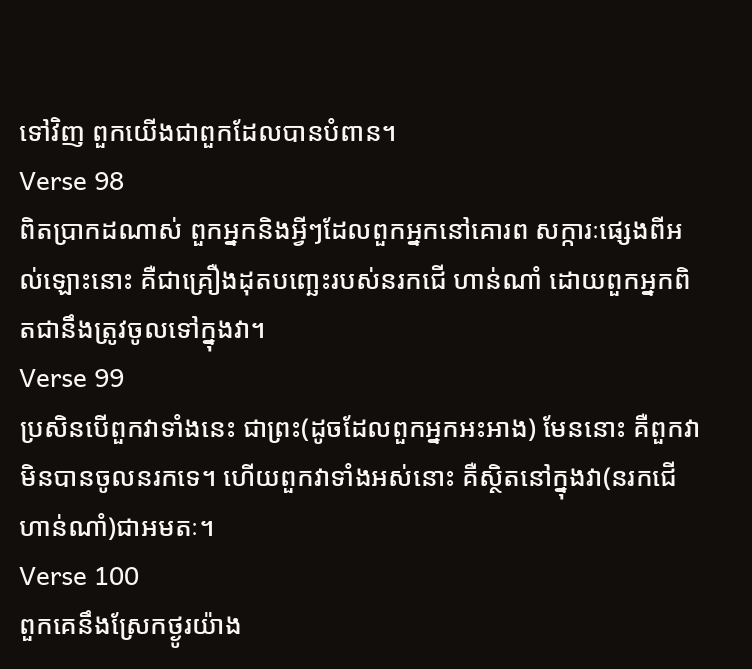ទៅវិញ ពួកយើងជាពួកដែលបានបំពាន។
Verse 98
ពិតប្រាកដណាស់ ពួកអ្នកនិងអ្វីៗដែលពួកអ្នកនៅគោរព សក្ការៈផេ្សងពីអល់ឡោះនោះ គឺជាគ្រឿងដុតបពោ្ឆះរបស់នរកជើ ហាន់ណាំ ដោយពួកអ្នកពិតជានឹងត្រូវចូលទៅក្នុងវា។
Verse 99
ប្រសិនបើពួកវាទាំងនេះ ជាព្រះ(ដូចដែលពួកអ្នកអះអាង) មែននោះ គឺពួកវាមិនបានចូលនរកទេ។ ហើយពួកវាទាំងអស់នោះ គឺស្ថិតនៅក្នុងវា(នរកជើហាន់ណាំ)ជាអមតៈ។
Verse 100
ពួកគេនឹងស្រែកថ្ងូរយ៉ាង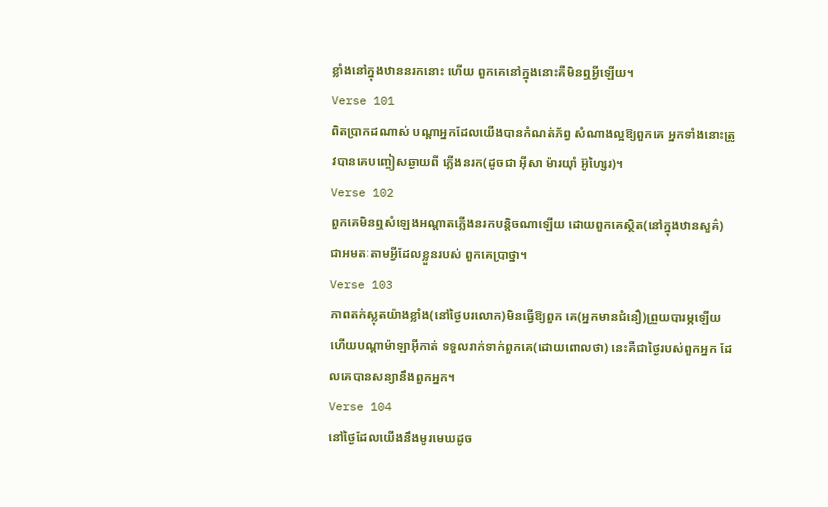ខ្លាំងនៅក្នុងឋាននរកនោះ ហើយ ពួកគេនៅក្នុងនោះគឺមិនឮអ្វីឡើយ។
Verse 101
ពិតប្រាកដណាស់ បណ្ដាអ្នកដែលយើងបានកំណត់ភ័ព្វ សំណាងល្អឱ្យពួកគេ អ្នកទាំងនោះត្រូវបានគេបញ្ចៀសឆ្ងាយពី ភ្លើងនរក(ដូចជា អ៊ីសា ម៉ារយ៉ាំ អ៊ូហ្សៃរ)។
Verse 102
ពួកគេមិនឮសំឡេងអណ្ដាតភ្លើងនរកបន្ដិចណាឡើយ ដោយពួកគេស្ថិត(នៅក្នុងឋានសួគ៌)ជាអមតៈតាមអ្វីដែលខ្លួនរបស់ ពួកគេប្រាថ្នា។
Verse 103
ភាពតក់ស្លុតយ៉ាងខ្លាំង(នៅថ្ងៃបរលោក)មិនធ្វើឱ្យពួក គេ(អ្នកមានជំនឿ)ព្រួយបារម្ភឡើយ ហើយបណ្ដាម៉ាឡាអ៊ីកាត់ ទទួលរាក់ទាក់ពួកគេ(ដោយពោលថា) នេះគឺជាថ្ងៃរបស់ពួកអ្នក ដែលគេបានសន្យានឹងពួកអ្នក។
Verse 104
នៅថ្ងៃដែលយើងនឹងមូរមេឃដូច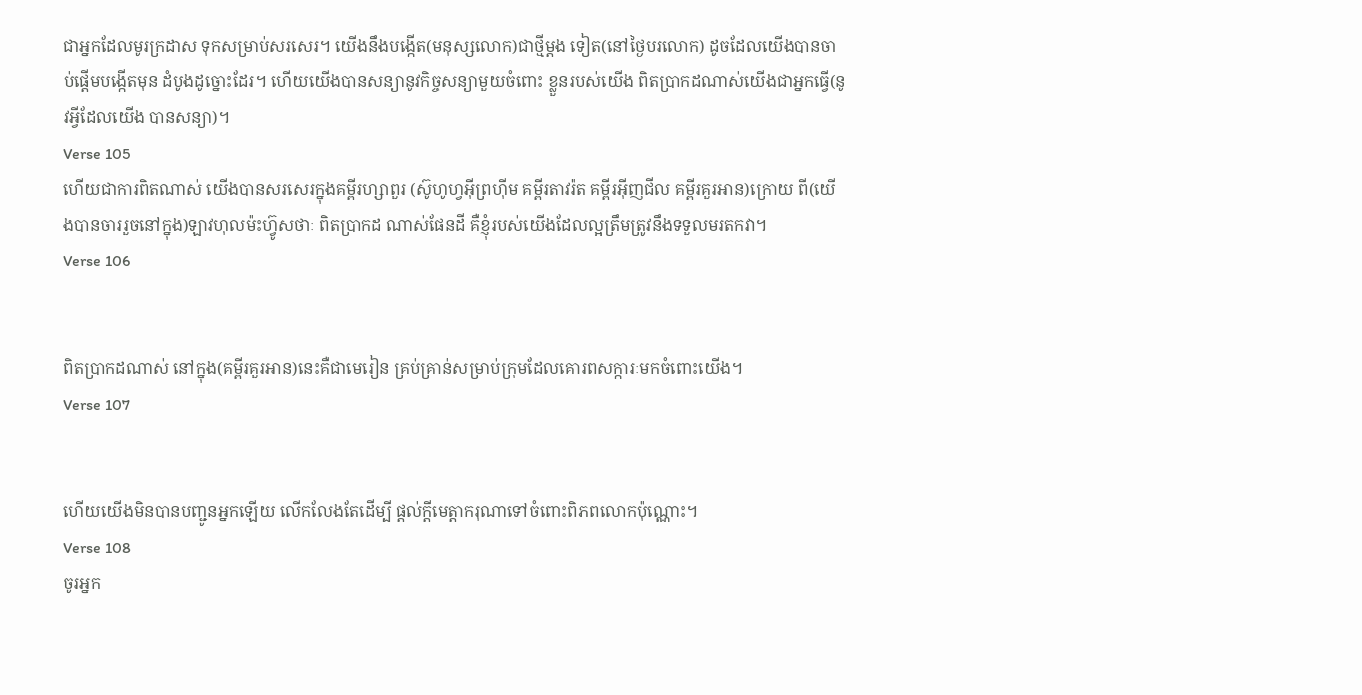ជាអ្នកដែលមូរក្រដាស ទុកសម្រាប់សរសេរ។ យើងនឹងបង្កើត(មនុស្សលោក)ជាថ្មីម្ដង ទៀត(នៅថ្ងៃបរលោក) ដូចដែលយើងបានចាប់ផ្ដើមបង្កើតមុន ដំបូងដូច្នោះដែរ។ ហើយយើងបានសន្យានូវកិច្ចសន្យាមួយចំពោះ ខ្លួនរបស់យើង ពិតប្រាកដណាស់យើងជាអ្នកធ្វើ(នូវអ្វីដែលយើង បានសន្យា)។
Verse 105
ហើយជាការពិតណាស់ យើងបានសរសេរក្នុងគម្ពីរហ្សាពួរ (ស៊ូហូហ្វអ៊ីព្រហ៊ីម គម្ពីរតាវរ៉ត គម្ពីរអ៊ីញជីល គម្ពីរគួរអាន)ក្រោយ ពី(យើងបានចាររួចនៅក្នុង)ឡាវហុលម៉ះហ្វ៊ូសថាៈ ពិតប្រាកដ ណាស់ផែនដី គឺខ្ញុំរបស់យើងដែលល្អត្រឹមត្រូវនឹងទទួលមរតកវា។
Verse 106


ពិតប្រាកដណាស់ នៅក្នុង(គម្ពីរគួរអាន)នេះគឺជាមេរៀន គ្រប់គ្រាន់សម្រាប់ក្រុមដែលគោរពសក្ការៈមកចំពោះយើង។
Verse 107


ហើយយើងមិនបានបញ្ជូនអ្នកឡើយ លើកលែងតែដើម្បី ផ្ដល់ក្ដីមេត្ដាករុណាទៅចំពោះពិភពលោកប៉ុណ្ណោះ។
Verse 108
ចូរអ្នក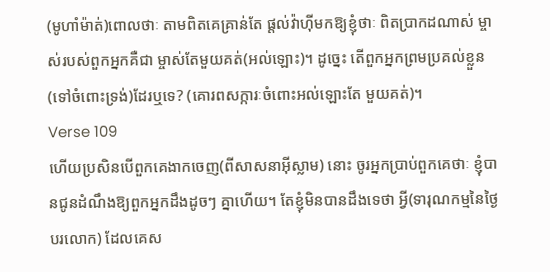(មូហាំម៉ាត់)ពោលថាៈ តាមពិតគេគ្រាន់តែ ផ្ដល់វ៉ាហ៊ីមកឱ្យខ្ញុំថាៈ ពិតប្រាកដណាស់ ម្ចាស់របស់ពួកអ្នកគឺជា ម្ចាស់តែមួយគត់(អល់ឡោះ)។ ដូចេ្នះ តើពួកអ្នកព្រមប្រគល់ខ្លួន (ទៅចំពោះទ្រង់)ដែរឬទេ? (គោរពសក្ការៈចំពោះអល់ឡោះតែ មួយគត់)។
Verse 109
ហើយប្រសិនបើពួកគេងាកចេញ(ពីសាសនាអ៊ីស្លាម) នោះ ចូរអ្នកប្រាប់ពួកគេថាៈ ខ្ញុំបានជូនដំណឹងឱ្យពួកអ្នកដឹងដូចៗ គ្នាហើយ។ តែខ្ញុំមិនបានដឹងទេថា អ្វី(ទារុណកម្មនៃថ្ងៃបរលោក) ដែលគេស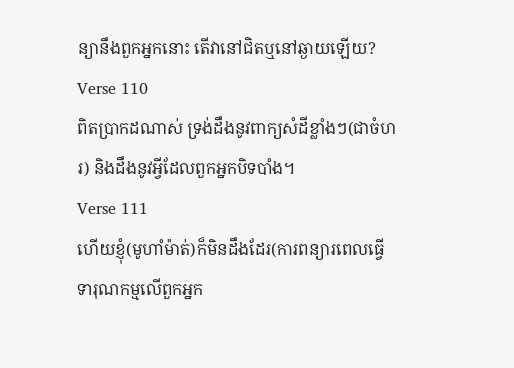ន្យានឹងពួកអ្នកនោះ តើវានៅជិតឬនៅឆ្ងាយឡើយ?
Verse 110
ពិតប្រាកដណាស់ ទ្រង់ដឹងនូវពាក្យសំដីខ្លាំងៗ(ជាចំហរ) និងដឹងនូវអ្វីដែលពួកអ្នកបិទបាំង។
Verse 111
ហើយខ្ញុំ(មូហាំម៉ាត់)ក៏មិនដឹងដែរ(ការពន្យារពេលធ្វើ ទារុណកម្មលើពួកអ្នក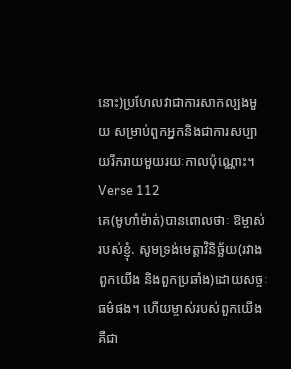នោះ)ប្រហែលវាជាការសាកល្បងមួយ សម្រាប់ពួកអ្នកនិងជាការសប្បាយរីករាយមួយរយៈកាលប៉ុណ្ណោះ។
Verse 112
គេ(មូហាំម៉ាត់)បានពោលថាៈ ឱម្ចាស់របស់ខ្ញុំ. សូមទ្រង់មេត្ដាវិនិច្ឆ័យ(រវាងពួកយើង និងពួកប្រឆាំង)ដោយសច្ចៈ ធម៌ផង។ ហើយម្ចាស់របស់ពួកយើងគឺជា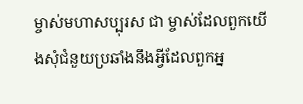ម្ចាស់មហាសប្បុរស ជា ម្ចាស់ដែលពួកយើងសុំជំនួយប្រឆាំងនឹងអ្វីដែលពួកអ្ន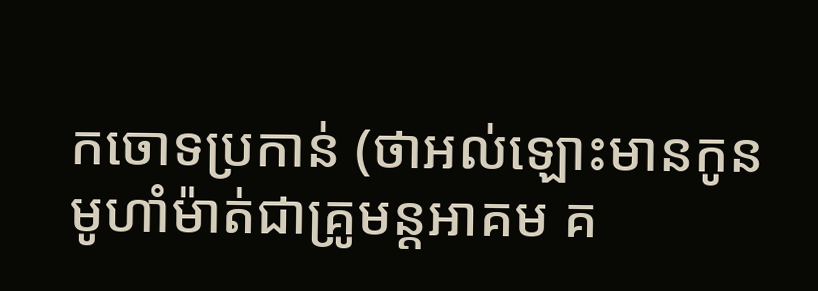កចោទប្រកាន់ (ថាអល់ឡោះមានកូន មូហាំម៉ាត់ជាគ្រូមន្ដអាគម គ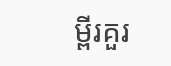ម្ពីរគួរ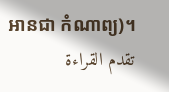អានជា កំណាព្យ)។
تقدم القراءة